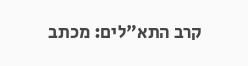קרב התא"לים: מכתב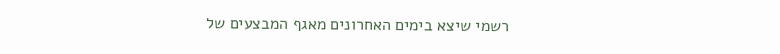רשמי שיצא בימים האחרונים מאגף המבצעים של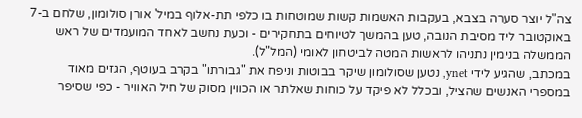צה"ל יוצר סערה בצבא, בעקבות האשמות קשות שמוטחות בו כלפי תת-אלוף במיל' אורן סולומון, שלחם ב-7 באוקטובר ליד מסיבת הנובה, טען בהמשך לטיוחים בתחקירים - וכעת נחשב לאחד המועמדים של ראש הממשלה בנימין נתניהו לראשות המטה לביטחון לאומי (המל"ל).
במכתב, שהגיע לידי ynet, נטען שסולומון שיקר בבוטות וניפח את "גבורתו" בקרב בעוטף, הגזים מאוד במספרי האנשים שהציל, ובכלל לא פיקד על כוחות שאלתר או הכווין מסוק של חיל האוויר - כפי שסיפר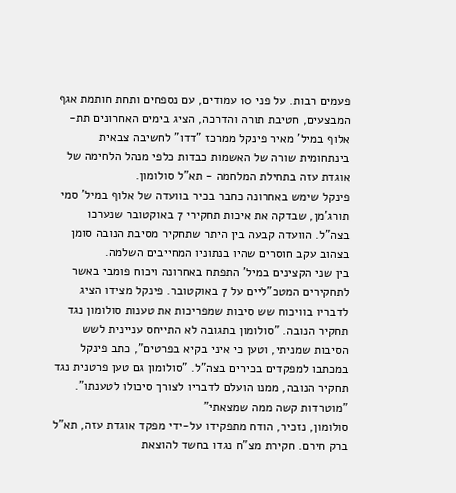פעמים רבות. על פני 10 עמודים, עם נספחים ותחת חותמת אגף המבצעים, חטיבת תורה והדרכה, הציג בימים האחרונים תת-אלוף במיל' מאיר פינקל ממרכז "דדו" לחשיבה צבאית בינתחומית שורה של האשמות כבדות כלפי מנהל הלחימה של אוגדת עזה בתחילת המלחמה - תא"ל סולומון.
פינקל שימש באחרונה כחבר בכיר בוועדה של אלוף במיל' סמי תורג'מן, שבדקה את איכות תחקירי 7 באוקטובר שנערכו בצה"ל. הוועדה קבעה בין היתר שתחקיר מסיבת הנובה סומן בצהוב עקב חוסרים שהיו בנתוניו המחייבים השלמה.
בין שני הקצינים במיל' התפתח באחרונה ויכוח פומבי באשר לתחקירים המטכ"ליים על 7 באוקטובר. פינקל מצידו הציג לדבריו בוויכוח שש סיבות שמפריכות את טענות סולומון נגד תחקיר הנובה. "סולומון בתגובה לא התייחס עניינית לשש הסיבות שמניתי, וטען כי איני בקיא בפרטים", כתב פינקל במכתבו למפקדים בכירים בצה"ל. "סולומון גם טען פרטנית נגד תחקיר הנובה, ממנו הועלם לדבריו לצורך סיכולו לטענתו".
"מוטרדות קשה ממה שמצאתי"
סולומון, נזכיר, הודח מתפקידו על-ידי מפקד אוגדת עזה, תא"ל ברק חירם. חקירת מצ"ח נגדו בחשד להוצאת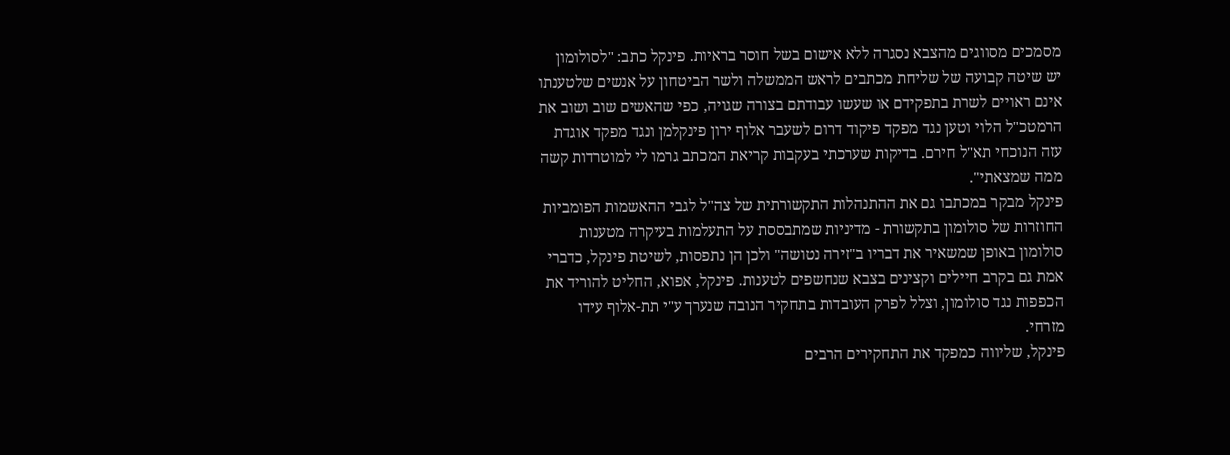מסמכים מסווגים מהצבא נסגרה ללא אישום בשל חוסר בראיות. פינקל כתב: "לסולומון יש שיטה קבועה של שליחת מכתבים לראש הממשלה ולשר הביטחון על אנשים שלטענתו אינם ראויים לשרת בתפקידם או שעשו עבודתם בצורה שגויה, כפי שהאשים שוב ושוב את הרמטכ"ל הלוי וטען נגד מפקד פיקוד דרום לשעבר אלוף ירון פינקלמן ונגד מפקד אוגדת עזה הנוכחי תא"ל חירם. בדיקות שערכתי בעקבות קריאת המכתב גרמו לי למוטרדות קשה ממה שמצאתי".
פינקל מבקר במכתבו גם את ההתנהלות התקשורתית של צה"ל לגבי ההאשמות הפומביות החוזרות של סולומון בתקשורת - מדיניות שמתבססת על התעלמות בעיקרה מטענות סולומון באופן שמשאיר את דבריו ב"זירה נטושה" ולכן הן נתפסות, לשיטת פינקל, כדברי אמת גם בקרב חיילים וקצינים בצבא שנחשפים לטענות. פינקל, אפוא, החליט להוריד את הכפפות נגד סולומון, וצלל לפרק העובדות בתחקיר הנובה שנערך ע"י תת-אלוף עידו מזרחי.
פינקל, שליווה כמפקד את התחקירים הרבים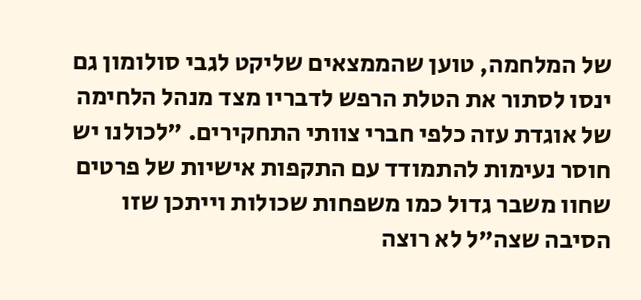של המלחמה, טוען שהממצאים שליקט לגבי סולומון גם ינסו לסתור את הטלת הרפש לדבריו מצד מנהל הלחימה של אוגדת עזה כלפי חברי צוותי התחקירים. "לכולנו יש חוסר נעימות להתמודד עם התקפות אישיות של פרטים שחוו משבר גדול כמו משפחות שכולות וייתכן שזו הסיבה שצה"ל לא רוצה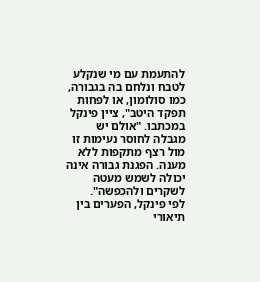להתעמת עם מי שנקלע לטבח ונלחם בה בגבורה, כמו סולומון, או לפחות תפקד היטב", ציין פינקל במכתבו. "אולם יש מגבלה לחוסר נעימות זו מול רצף מתקפות ללא מענה. הפגנת גבורה אינה יכולה לשמש מעטה לשקרים ולהכפשה".
לפי פינקל, הפערים בין תיאורי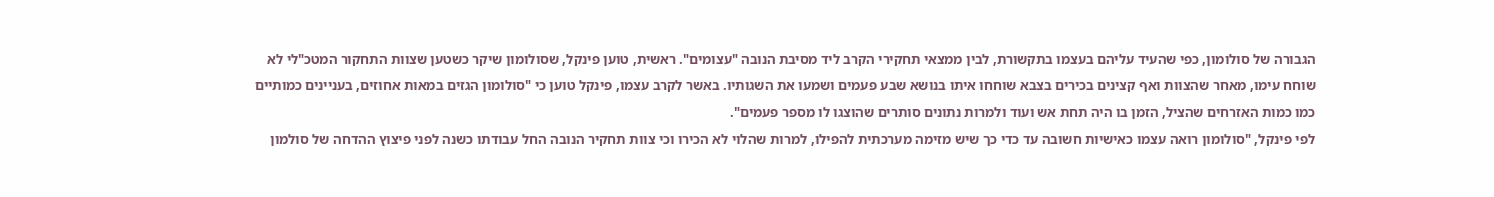הגבורה של סולומון, כפי שהעיד עליהם בעצמו בתקשורת, לבין ממצאי תחקירי הקרב ליד מסיבת הנובה "עצומים". ראשית, טוען פינקל, שסולומון שיקר כשטען שצוות התחקור המטכ"לי לא שוחח עימו, מאחר שהצוות ואף קצינים בכירים בצבא שוחחו איתו בנושא שבע פעמים ושמעו את השגותיו. באשר לקרב עצמו, פינקל טוען כי "סולומון הגזים במאות אחוזים, בעניינים כמותיים כמו כמות האזרחים שהציל, הזמן בו היה תחת אש ועוד ולמרות נתונים סותרים שהוצגו לו מספר פעמים".
לפי פינקל, "סולומון רואה עצמו כאישיות חשובה עד כדי כך שיש מזימה מערכתית להפילו, למרות שהלוי לא הכירו וכי צוות תחקיר הנובה החל עבודתו כשנה לפני פיצוץ ההדחה של סולמון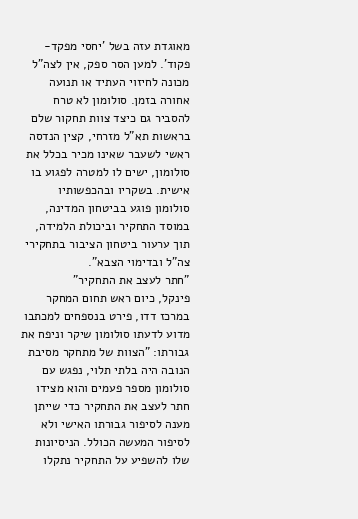מאוגדת עזה בשל 'יחסי מפקד-פקוד'. למען הסר ספק, אין לצה"ל מכונה לחיזוי העתיד או תנועה אחורה בזמן. סולומון לא טרח להסביר גם כיצד צוות תחקור שלם בראשות תא"ל מזרחי, קצין הנדסה ראשי לשעבר שאינו מכיר בכלל את סולומון, ישים לו למטרה לפגוע בו אישית. בשקריו ובהכפשותיו סולומון פוגע בביטחון המדינה, במוסד התחקיר וביכולת הלמידה, תוך ערעור ביטחון הציבור בתחקירי צה"ל ובדימוי הצבא".
"חתר לעצב את התחקיר"
פינקל, כיום ראש תחום המחקר במרכז דדו, פירט בנספחים למכתבו מדוע לדעתו סולומון שיקר וניפח את גבורתו: "הצוות של מתחקר מסיבת הנובה היה בלתי תלוי, נפגש עם סולומון מספר פעמים והוא מצידו חתר לעצב את התחקיר כדי שייתן מענה לסיפור גבורתו האישי ולא לסיפור המעשה הכולל. הניסיונות שלו להשפיע על התחקיר נתקלו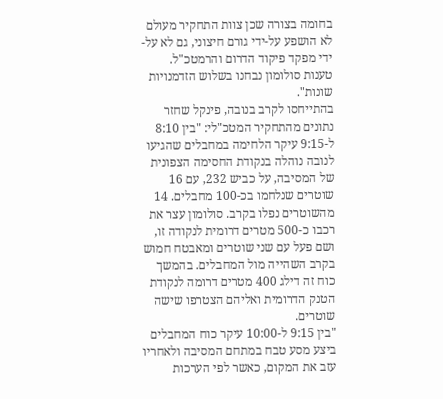בחומה בצורה שכן צוות התחקיר מעולם לא הושפע על-ידי גורם חיצוני, גם לא על-ידי מפקד פיקוד הדרום והרמטכ"ל. טענות סולומון נבחנו בשלוש הזדמנויות שונות".
בהתייחסו לקרב בנובה, פינקל שחזר נתונים מהתחקיר המטכ"לי: "בין 8:10 ל-9:15 עיקר הלחימה במחבלים שהגיעו לנובה נוהלה בנקודת החסימה הצפונית של המסיבה, על כביש 232, עם 16 שוטרים שנלחמו בכ-100 מחבלים. 14 מהשוטרים נפלו בקרב. סולומון עצר את רכבו כ-500 מטרים דרומית לנקודה זו, ושם פעל עם שני שוטרים ומאבטח חמוש בקרב השהייה מול המחבלים. בהמשך כוח זה דילג 400 מטרים דרומה לנקודת הטנק הדרומית ואליהם הצטרפו שישה שוטרים.
"בין 9:15 ל-10:00 עיקר כוח המחבלים ביצע מסע טבח במתחם המסיבה ולאחריו עזב את המקום, כאשר לפי הערכות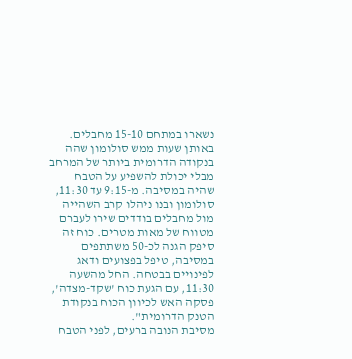נשארו במתחם 15-10 מחבלים. באותן שעות ממש סולומון שהה בנקודה הדרומית ביותר של המרחב מבלי יכולת להשפיע על הטבח שהיה במסיבה. מ-9:15 עד 11:30, סולומון ובנו ניהלו קרב השהייה מול מחבלים בודדים שירו לעברם מטווח של מאות מטרים. כוח זה סיפק הגנה לכ-50 משתתפים במסיבה, טיפל בפצועים ודאג לפינויים בבטחה. החל מהשעה 11:30, עם הגעת כוח 'שקד-מצדה', פסקה האש לכיוון הכוח בנקודת הטנק הדרומית".
מסיבת הנובה ברעים, לפני הטבח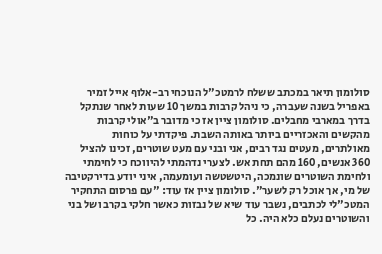סולומון תיאר במכתב ששלח לרמטכ"ל הנוכחי רב-אלוף אייל זמיר באפריל בשנה שעברה, כי ניהל קרבות במשך 10 שעות לאחר שנתקל בדרך במארבי מחבלים. סולומון ציין אז כי מדובר ב"אולי קרבות מהקשים והאכזריים ביותר באותה השבת. פיקדתי על כוחות מאולתרים, מעטים נגד רבים, אני ובני עם מעט שוטרים, זכינו להציל 360 אנשים, 160 מהם תחת אש. לצערי נדהמתי להיווכח כי לחימתי ולחימת השוטרים שונמכה, היטשטשה ועומעמה, איני יודע בדירקטיבה של מי, אך אוכל רק לשער". סולומון ציין אז עוד: "עם פרסום התחקיר המטכ"לי לכתבים, נשבר עוד שיא של נבזות כאשר חלקי בקרב ושל בני והשוטרים נעלם כלא היה. כל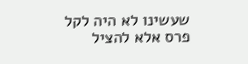שעשינו לא היה לקל פרס אלא להציל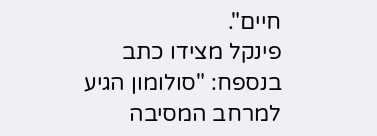חיים".
פינקל מצידו כתב בנספח: "סולומון הגיע למרחב המסיבה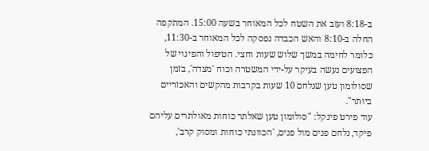ב-8:18 ועזב את השטח לכל המאוחר בשעה 15:00. המתקפה החלה ב-8:10 והאש הכבדה נפסקה לכל המאוחר ב-11:30, כלומר לחימה במשך שלוש שעות וחצי. הטיפול והפינוי של הפצועים נעשה בעיקר על-ידי המשטרה וכוח 'מצדה', בזמן שסולומון טען שנלחם 10 שעות בקרבות מהקשים והאכזריים ביותר".
עוד פירט פינקל: "סולומון טען שאלתר כוחות מאולתרים עליהם פיקד, נלחם פנים מול פנים, 'הכוונתי כוחות ומסוק קרב',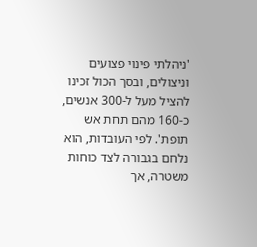'ניהלתי פינוי פצועים וניצולים, ובסך הכול זכינו להציל מעל ל-300 אנשים, כ-160 מהם תחת אש תופת'. לפי העובדות, הוא נלחם בגבורה לצד כוחות משטרה, אך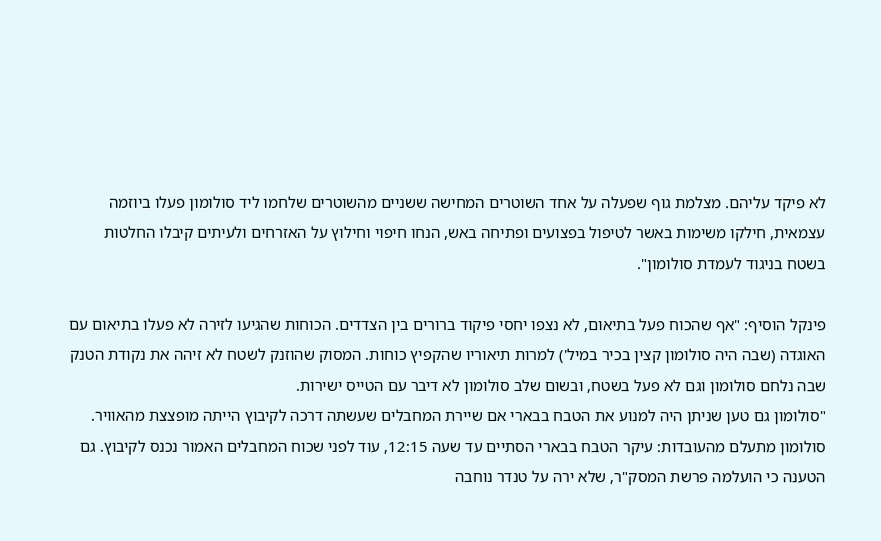לא פיקד עליהם. מצלמת גוף שפעלה על אחד השוטרים המחישה ששניים מהשוטרים שלחמו ליד סולומון פעלו ביוזמה עצמאית, חילקו משימות באשר לטיפול בפצועים ופתיחה באש, הנחו חיפוי וחילוץ על האזרחים ולעיתים קיבלו החלטות בשטח בניגוד לעמדת סולומון".

פינקל הוסיף: "אף שהכוח פעל בתיאום, לא נצפו יחסי פיקוד ברורים בין הצדדים. הכוחות שהגיעו לזירה לא פעלו בתיאום עם האוגדה (שבה היה סולומון קצין בכיר במיל') למרות תיאוריו שהקפיץ כוחות. המסוק שהוזנק לשטח לא זיהה את נקודת הטנק שבה נלחם סולומון וגם לא פעל בשטח, ובשום שלב סולומון לא דיבר עם הטייס ישירות.
"סולומון גם טען שניתן היה למנוע את הטבח בבארי אם שיירת המחבלים שעשתה דרכה לקיבוץ הייתה מופצצת מהאוויר. סולומון מתעלם מהעובדות: עיקר הטבח בבארי הסתיים עד שעה 12:15, עוד לפני שכוח המחבלים האמור נכנס לקיבוץ. גם הטענה כי הועלמה פרשת המסק"ר, שלא ירה על טנדר נוחבה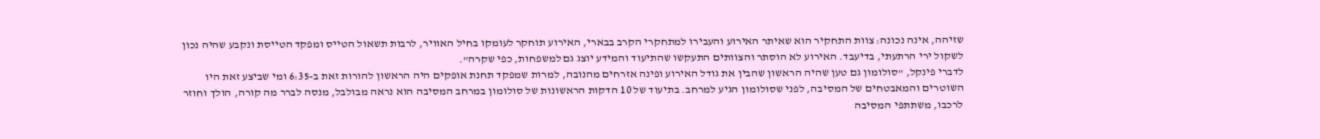שזיהה, אינה נכונה: צוות התחקיר הוא שאיתר האירוע והעבירו למתחקרי הקרב בבארי, האירוע תוחקר לעומקו בחיל האוויר, לרבות תשאול הטייס ומפקד הטייסת ונקבע שהיה נכון לשקול ירי הרתעתי, בדיעבד. האירוע לא הוסתר והצוותים התעקשו שהתיעוד והמידע יוצג גם למשפחות, כפי שקרה".
לדברי פינקל, "סולומון גם טען שהיה הראשון שהבין את גודל האירוע ופינה אזרחים מהנובה, למרות שמפקד תחנת אופקים היה הראשון להורות זאת ב-6:35 ומי שביצע זאת היו השוטרים והמאבטחים של המסיבה, לפני שסולומון הגיע למרחב. בתיעוד של 10 הדקות הראשונות של סולומון במרחב המסיבה הוא נראה מבולבל, מנסה לברר מה קורה, הולך וחוזר לרכבו, משתתפי המסיבה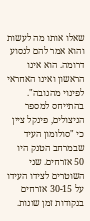שאלו אותו מה לעשות והוא אמר להם לנסוע דרומה. הוא אינו הראשון ואינו האחראי לפינוי מהנובה".
בהתייחס למספר הניצולים, פינקל ציין כי "סולומון העיד שבמרחב הטנק היו 50 אזרחים. שני השוטרים לצידו העידו על 30-15 אזרחים בנקודות זמן שונות.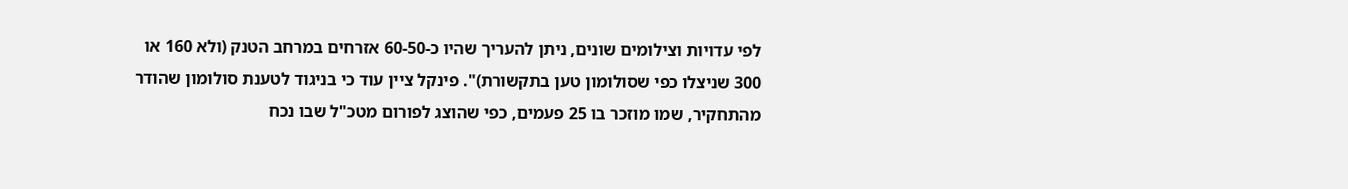לפי עדויות וצילומים שונים, ניתן להעריך שהיו כ-60-50 אזרחים במרחב הטנק (ולא 160 או 300 שניצלו כפי שסולומון טען בתקשורת)". פינקל ציין עוד כי בניגוד לטענת סולומון שהודר מהתחקיר, שמו מוזכר בו 25 פעמים, כפי שהוצג לפורום מטכ"ל שבו נכח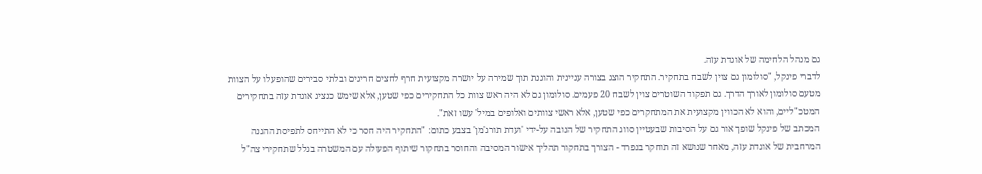גם מנהל הלחימה של אוגדת עזה.
לדברי פינקל, "סולומון גם צוין לשבח בתחקיר. התחקיר הוצג בצורה עניינית והוגנת תוך שמירה על יושרה מקצועית חרף לחצים חריגים ובלתי סבירים שהופעלו על הצוות מטעם סולומון לאורך הדרך. גם תפקוד השוטרים צוין לשבח 20 פעמים. סולומון גם לא היה ראש צוות כל התחקירים כפי שטען, אלא שימש כנציג אוגדת עזה בתחקירים המטכ"ליים, והוא לא הכווין מקצועית את המתחקרים כפי שטען, אלא ראשי צוותים ואלופים במיל' עשו זאת".
המכתב של פינקל שופך אור גם על הסיבות שבעטיין סווג התחקיר של הנובה על-ידי 'ועדת תורג'מן' בצבע כתום: "התחקיר היה חסר כי לא התייחס לתפיסת ההגנה המרחבית של אוגדת עזה, מאחר שנושא זה תוחקר בנפרד - הצורך בתחקור תהליך אישור המסיבה והחוסר בתחקור שיתוף הפעולה עם המשטרה בגלל שתחקירי צה"ל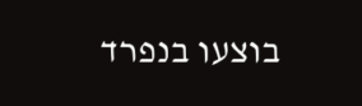בוצעו בנפרד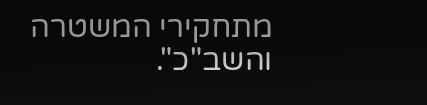מתחקירי המשטרה והשב"כ".